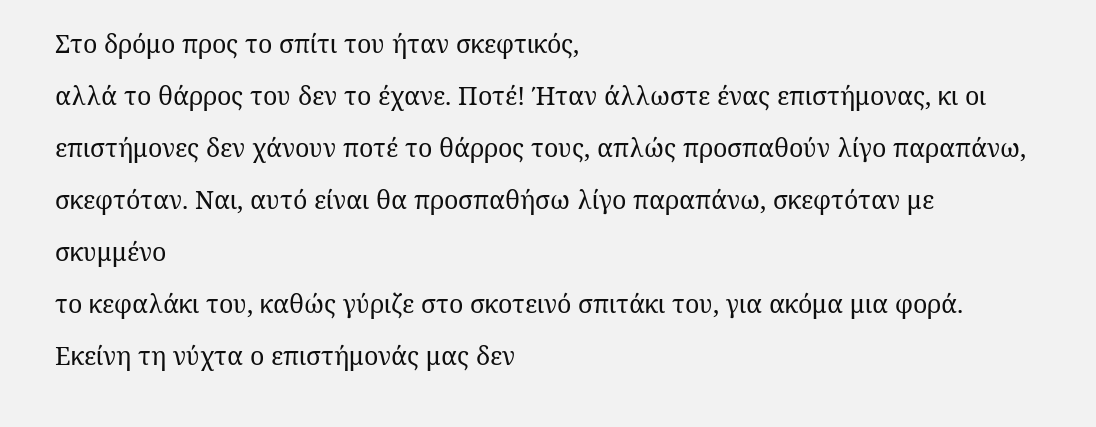Στο δρόμο προς το σπίτι του ήταν σκεφτικός,
αλλά το θάρρος του δεν το έχανε. Ποτέ! Ήταν άλλωστε ένας επιστήμονας, κι οι
επιστήμονες δεν χάνουν ποτέ το θάρρος τους, απλώς προσπαθούν λίγο παραπάνω,
σκεφτόταν. Ναι, αυτό είναι θα προσπαθήσω λίγο παραπάνω, σκεφτόταν με σκυμμένο
το κεφαλάκι του, καθώς γύριζε στο σκοτεινό σπιτάκι του, για ακόμα μια φορά.
Εκείνη τη νύχτα ο επιστήμονάς μας δεν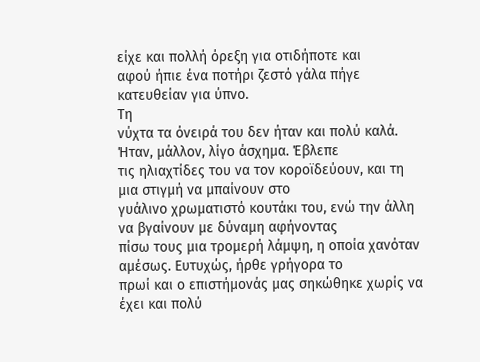είχε και πολλή όρεξη για οτιδήποτε και
αφού ήπιε ένα ποτήρι ζεστό γάλα πήγε κατευθείαν για ύπνο.
Τη
νύχτα τα όνειρά του δεν ήταν και πολύ καλά. Ήταν, μάλλον, λίγο άσχημα. Έβλεπε
τις ηλιαχτίδες του να τον κοροϊδεύουν, και τη μια στιγμή να μπαίνουν στο
γυάλινο χρωματιστό κουτάκι του, ενώ την άλλη να βγαίνουν με δύναμη αφήνοντας
πίσω τους μια τρομερή λάμψη, η οποία χανόταν αμέσως. Ευτυχώς, ήρθε γρήγορα το
πρωί και ο επιστήμονάς μας σηκώθηκε χωρίς να έχει και πολύ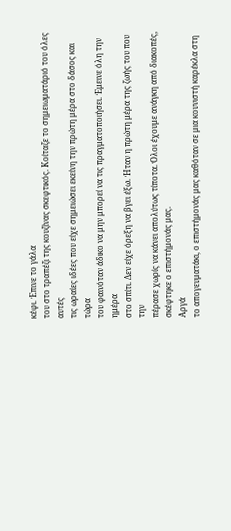κέφι. Έπινε το γάλα
του στο τραπέζι της κουζίνας σκεφτικός. Κοίταζε το σημειωματάριό του όλες αυτές
τις ωραίες ιδέες που είχε σημειώσει εκείνη την πρώτη μέρα στο δάσος και τώρα
του φαινόταν άδικο να μην μπορεί να τις πραγματοποιήσει. Έμεινε όλη την ημέρα
στο σπίτι. Δεν είχε όρεξη να βγει έξω. Ήταν η πρώτη μέρα της ζωής του που την
πέρασε χωρίς να κάνει απολύτως τίποτα. Όλοι έχουμε ανάγκη από διακοπές,
σκέφτηκε ο επιστήμονάς μας.
Αργά
το απογευματάκι, ο επιστήμονάς μας καθόταν σε μια κουνιστή καρέκλα στη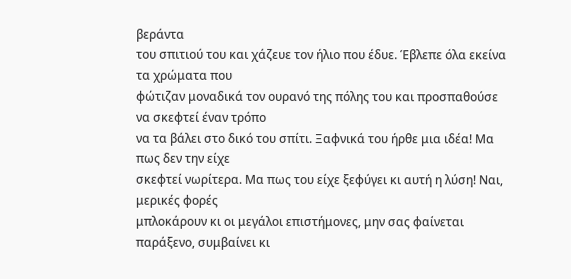βεράντα
του σπιτιού του και χάζευε τον ήλιο που έδυε. Έβλεπε όλα εκείνα τα χρώματα που
φώτιζαν μοναδικά τον ουρανό της πόλης του και προσπαθούσε να σκεφτεί έναν τρόπο
να τα βάλει στο δικό του σπίτι. Ξαφνικά του ήρθε μια ιδέα! Μα πως δεν την είχε
σκεφτεί νωρίτερα. Μα πως του είχε ξεφύγει κι αυτή η λύση! Ναι, μερικές φορές
μπλοκάρουν κι οι μεγάλοι επιστήμονες, μην σας φαίνεται παράξενο, συμβαίνει κι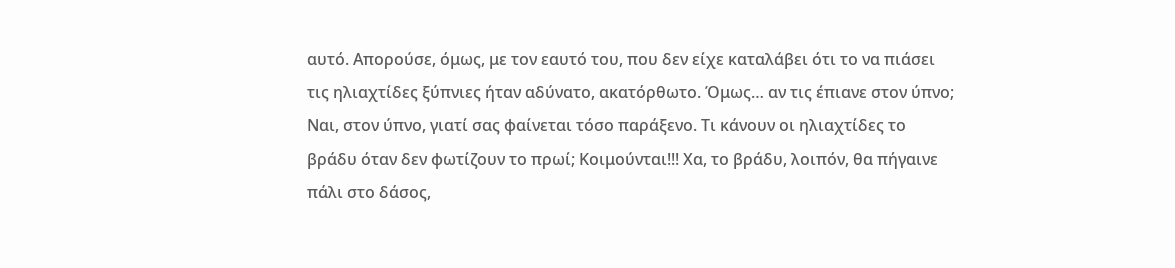αυτό. Απορούσε, όμως, με τον εαυτό του, που δεν είχε καταλάβει ότι το να πιάσει
τις ηλιαχτίδες ξύπνιες ήταν αδύνατο, ακατόρθωτο. Όμως… αν τις έπιανε στον ύπνο;
Ναι, στον ύπνο, γιατί σας φαίνεται τόσο παράξενο. Τι κάνουν οι ηλιαχτίδες το
βράδυ όταν δεν φωτίζουν το πρωί; Κοιμούνται!!! Χα, το βράδυ, λοιπόν, θα πήγαινε
πάλι στο δάσος,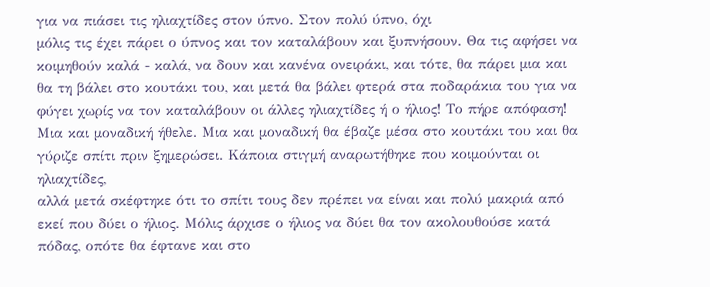για να πιάσει τις ηλιαχτίδες στον ύπνο. Στον πολύ ύπνο, όχι
μόλις τις έχει πάρει ο ύπνος και τον καταλάβουν και ξυπνήσουν. Θα τις αφήσει να
κοιμηθούν καλά - καλά, να δουν και κανένα ονειράκι, και τότε, θα πάρει μια και
θα τη βάλει στο κουτάκι του, και μετά θα βάλει φτερά στα ποδαράκια του για να
φύγει χωρίς να τον καταλάβουν οι άλλες ηλιαχτίδες ή ο ήλιος! Το πήρε απόφαση!
Μια και μοναδική ήθελε. Μια και μοναδική θα έβαζε μέσα στο κουτάκι του και θα
γύριζε σπίτι πριν ξημερώσει. Κάποια στιγμή αναρωτήθηκε που κοιμούνται οι ηλιαχτίδες,
αλλά μετά σκέφτηκε ότι το σπίτι τους δεν πρέπει να είναι και πολύ μακριά από
εκεί που δύει ο ήλιος. Μόλις άρχισε ο ήλιος να δύει θα τον ακολουθούσε κατά
πόδας, οπότε θα έφτανε και στο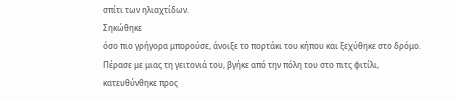σπίτι των ηλιαχτίδων.
Σηκώθηκε
όσο πιο γρήγορα μπορούσε, άνοιξε το πορτάκι του κήπου και ξεχύθηκε στο δρόμο.
Πέρασε με μιας τη γειτονιά του, βγήκε από την πόλη του στο πιτς φιτίλι,
κατευθύνθηκε προς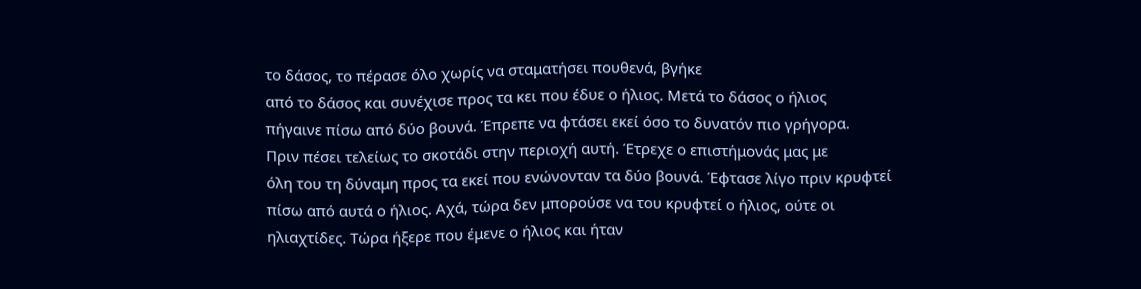το δάσος, το πέρασε όλο χωρίς να σταματήσει πουθενά, βγήκε
από το δάσος και συνέχισε προς τα κει που έδυε ο ήλιος. Μετά το δάσος ο ήλιος
πήγαινε πίσω από δύο βουνά. Έπρεπε να φτάσει εκεί όσο το δυνατόν πιο γρήγορα.
Πριν πέσει τελείως το σκοτάδι στην περιοχή αυτή. Έτρεχε ο επιστήμονάς μας με
όλη του τη δύναμη προς τα εκεί που ενώνονταν τα δύο βουνά. Έφτασε λίγο πριν κρυφτεί
πίσω από αυτά ο ήλιος. Αχά, τώρα δεν μπορούσε να του κρυφτεί ο ήλιος, ούτε οι
ηλιαχτίδες. Τώρα ήξερε που έμενε ο ήλιος και ήταν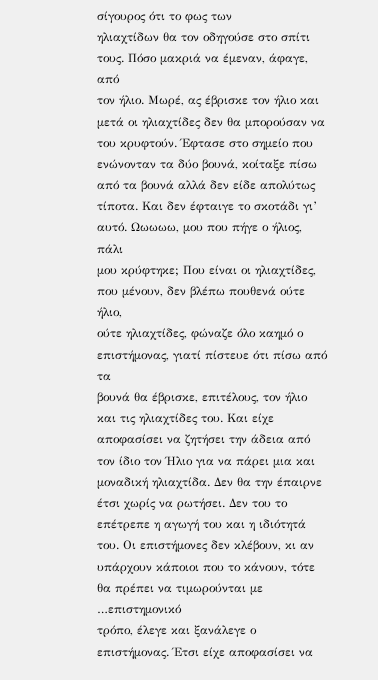σίγουρος ότι το φως των
ηλιαχτίδων θα τον οδηγούσε στο σπίτι τους. Πόσο μακριά να έμεναν, άφαγε, από
τον ήλιο. Μωρέ, ας έβρισκε τον ήλιο και μετά οι ηλιαχτίδες δεν θα μπορούσαν να
του κρυφτούν. Έφτασε στο σημείο που
ενώνονταν τα δύο βουνά, κοίταξε πίσω από τα βουνά αλλά δεν είδε απολύτως
τίποτα. Και δεν έφταιγε το σκοτάδι γι’ αυτό. Ωωωωω, μου που πήγε ο ήλιος, πάλι
μου κρύφτηκε; Που είναι οι ηλιαχτίδες, που μένουν, δεν βλέπω πουθενά ούτε ήλιο,
ούτε ηλιαχτίδες, φώναζε όλο καημό ο επιστήμονας, γιατί πίστευε ότι πίσω από τα
βουνά θα έβρισκε, επιτέλους, τον ήλιο και τις ηλιαχτίδες του. Και είχε
αποφασίσει να ζητήσει την άδεια από τον ίδιο τον Ήλιο για να πάρει μια και
μοναδική ηλιαχτίδα. Δεν θα την έπαιρνε έτσι χωρίς να ρωτήσει. Δεν του το
επέτρεπε η αγωγή του και η ιδιότητά του. Οι επιστήμονες δεν κλέβουν, κι αν
υπάρχουν κάποιοι που το κάνουν, τότε θα πρέπει να τιμωρούνται με …επιστημονικό
τρόπο, έλεγε και ξανάλεγε ο επιστήμονας. Έτσι είχε αποφασίσει να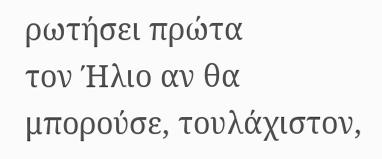ρωτήσει πρώτα
τον Ήλιο αν θα μπορούσε, τουλάχιστον,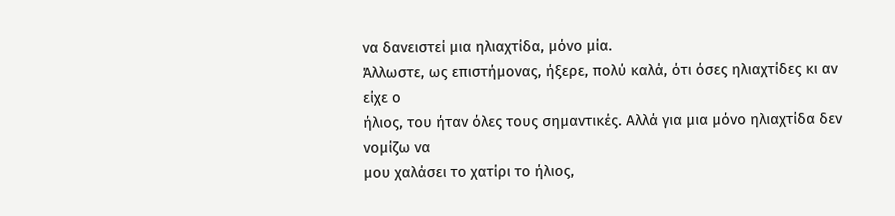να δανειστεί μια ηλιαχτίδα, μόνο μία.
Άλλωστε, ως επιστήμονας, ήξερε, πολύ καλά, ότι όσες ηλιαχτίδες κι αν είχε ο
ήλιος, του ήταν όλες τους σημαντικές. Αλλά για μια μόνο ηλιαχτίδα δεν νομίζω να
μου χαλάσει το χατίρι το ήλιος,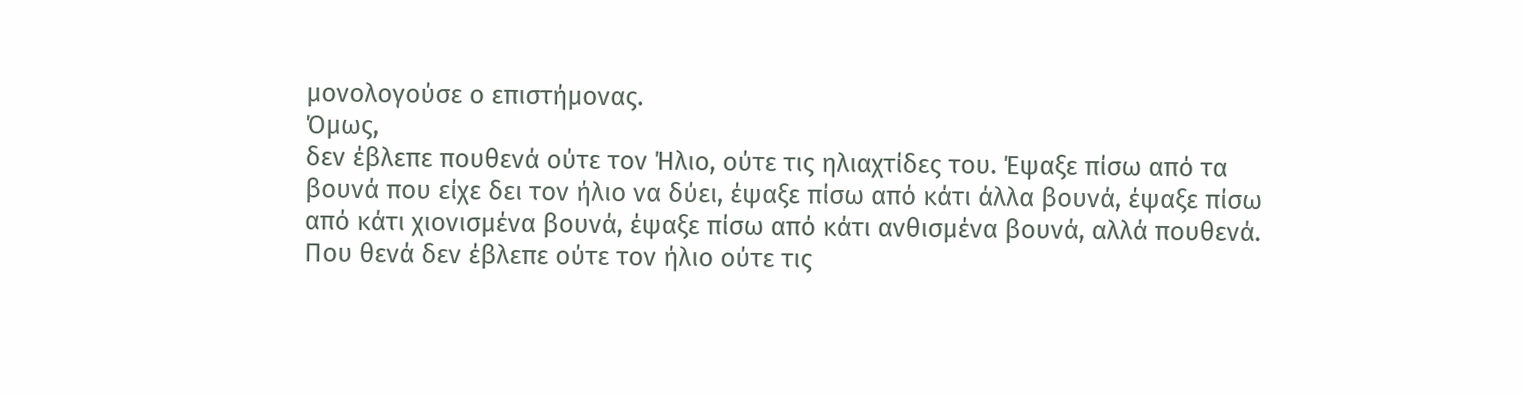μονολογούσε ο επιστήμονας.
Όμως,
δεν έβλεπε πουθενά ούτε τον Ήλιο, ούτε τις ηλιαχτίδες του. Έψαξε πίσω από τα
βουνά που είχε δει τον ήλιο να δύει, έψαξε πίσω από κάτι άλλα βουνά, έψαξε πίσω
από κάτι χιονισμένα βουνά, έψαξε πίσω από κάτι ανθισμένα βουνά, αλλά πουθενά.
Που θενά δεν έβλεπε ούτε τον ήλιο ούτε τις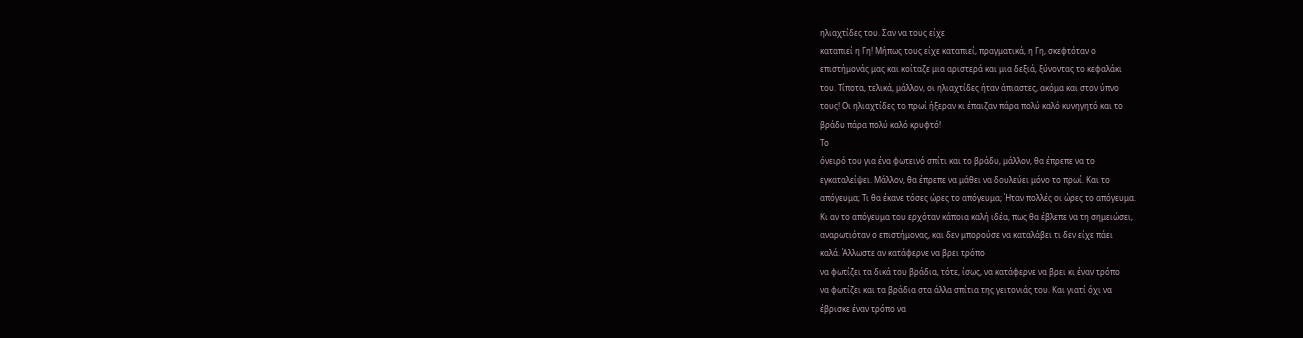ηλιαχτίδες του. Σαν να τους είχε
καταπιεί η Γη! Μήπως τους είχε καταπιεί, πραγματικά, η Γη, σκεφτόταν ο
επιστήμονάς μας και κοίταζε μια αριστερά και μια δεξιά, ξύνοντας το κεφαλάκι
του. Τίποτα, τελικά, μάλλον, οι ηλιαχτίδες ήταν άπιαστες, ακόμα και στον ύπνο
τους! Οι ηλιαχτίδες το πρωί ήξεραν κι έπαιζαν πάρα πολύ καλό κυνηγητό και το
βράδυ πάρα πολύ καλό κρυφτό!
Το
όνειρό του για ένα φωτεινό σπίτι και το βράδυ, μάλλον, θα έπρεπε να το
εγκαταλείψει. Μάλλον, θα έπρεπε να μάθει να δουλεύει μόνο το πρωί. Και το
απόγευμα; Τι θα έκανε τόσες ώρες το απόγευμα; Ήταν πολλές οι ώρες το απόγευμα.
Κι αν το απόγευμα του ερχόταν κάποια καλή ιδέα, πως θα έβλεπε να τη σημειώσει,
αναρωτιόταν ο επιστήμονας, και δεν μπορούσε να καταλάβει τι δεν είχε πάει
καλά. Άλλωστε αν κατάφερνε να βρει τρόπο
να φωτίζει τα δικά του βράδια, τότε, ίσως, να κατάφερνε να βρει κι έναν τρόπο
να φωτίζει και τα βράδια στα άλλα σπίτια της γειτονιάς του. Και γιατί όχι να
έβρισκε έναν τρόπο να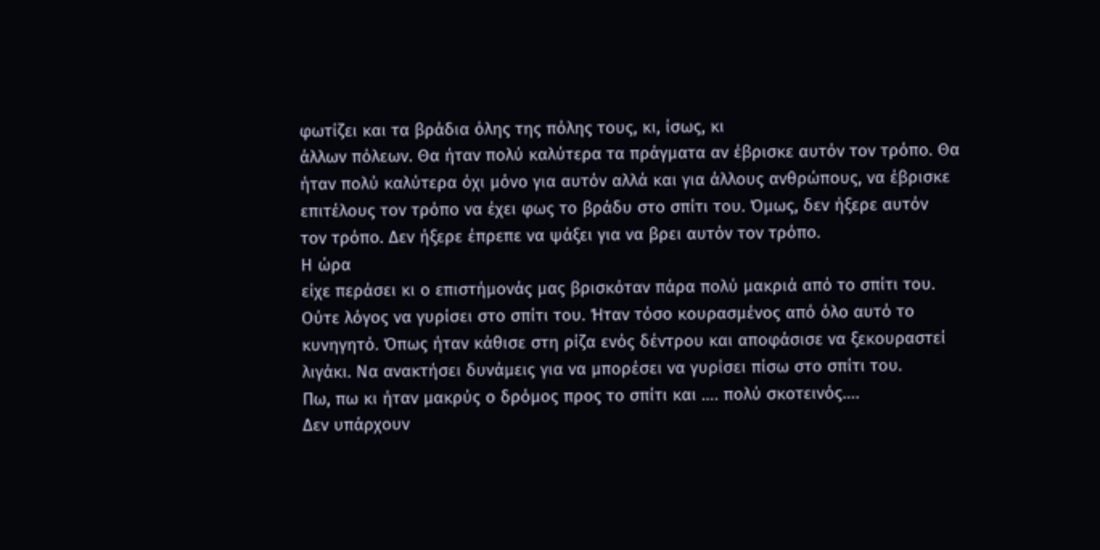φωτίζει και τα βράδια όλης της πόλης τους, κι, ίσως, κι
άλλων πόλεων. Θα ήταν πολύ καλύτερα τα πράγματα αν έβρισκε αυτόν τον τρόπο. Θα
ήταν πολύ καλύτερα όχι μόνο για αυτόν αλλά και για άλλους ανθρώπους, να έβρισκε
επιτέλους τον τρόπο να έχει φως το βράδυ στο σπίτι του. Όμως, δεν ήξερε αυτόν
τον τρόπο. Δεν ήξερε έπρεπε να ψάξει για να βρει αυτόν τον τρόπο.
Η ώρα
είχε περάσει κι ο επιστήμονάς μας βρισκόταν πάρα πολύ μακριά από το σπίτι του.
Ούτε λόγος να γυρίσει στο σπίτι του. Ήταν τόσο κουρασμένος από όλο αυτό το
κυνηγητό. Όπως ήταν κάθισε στη ρίζα ενός δέντρου και αποφάσισε να ξεκουραστεί
λιγάκι. Να ανακτήσει δυνάμεις για να μπορέσει να γυρίσει πίσω στο σπίτι του.
Πω, πω κι ήταν μακρύς ο δρόμος προς το σπίτι και …. πολύ σκοτεινός….
Δεν υπάρχουν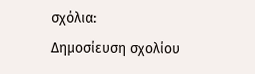σχόλια:
Δημοσίευση σχολίου